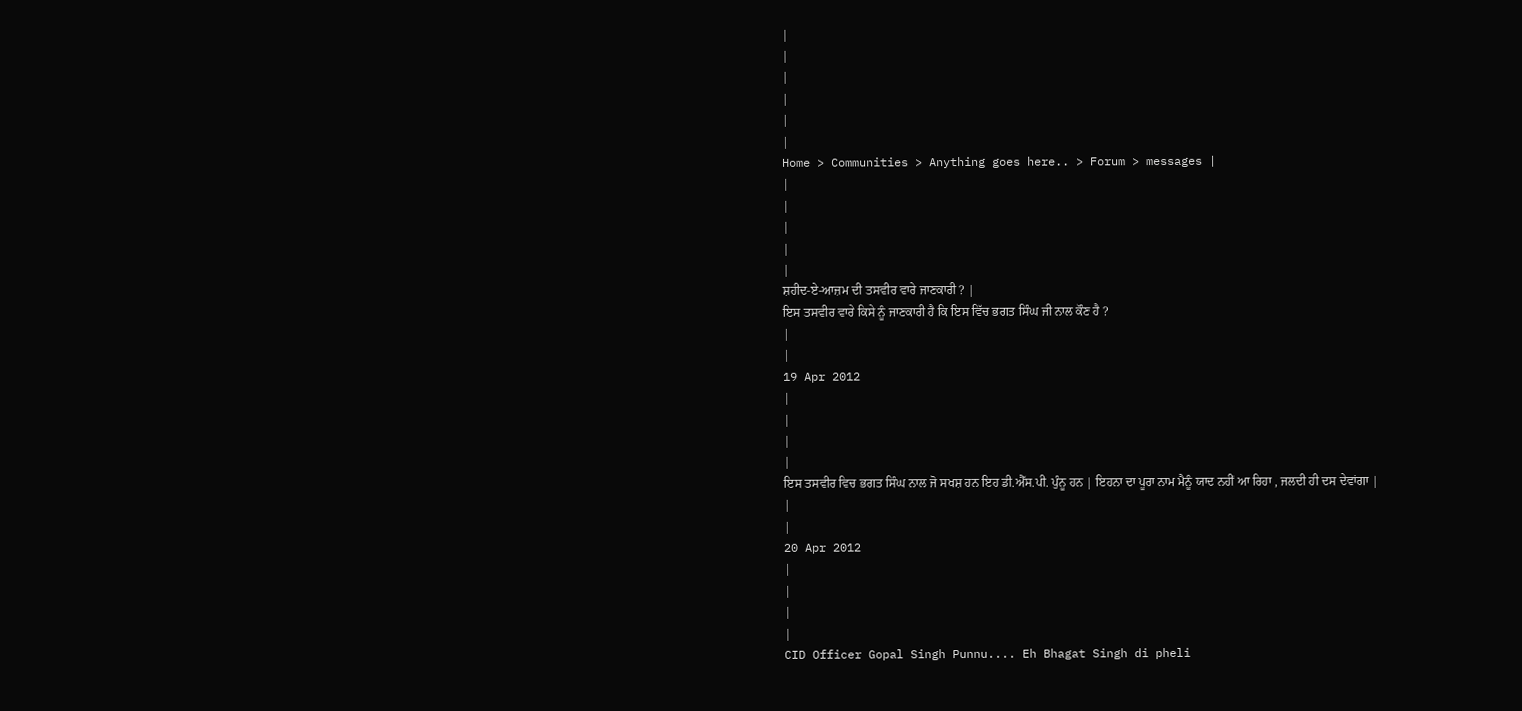|
|
|
|
|
|
Home > Communities > Anything goes here.. > Forum > messages |
|
|
|
|
|
ਸ਼ਹੀਦ-ਏ-ਆਜ਼ਮ ਦੀ ਤਸਵੀਰ ਵਾਰੇ ਜਾਣਕਾਰੀ ? |
ਇਸ ਤਸਵੀਰ ਵਾਰੇ ਕਿਸੇ ਨੂੰ ਜਾਣਕਾਰੀ ਹੈ ਕਿ ਇਸ ਵਿੱਚ ਭਗਤ ਸਿੰਘ ਜੀ ਨਾਲ ਕੌਣ ਹੈ ?
|
|
19 Apr 2012
|
|
|
|
ਇਸ ਤਸਵੀਰ ਵਿਚ ਭਗਤ ਸਿੰਘ ਨਾਲ ਜੋ ਸਖਸ਼ ਹਨ ਇਹ ਡੀ.ਐੱਸ.ਪੀ. ਪੁੰਨੂ ਹਨ | ਇਹਨਾ ਦਾ ਪੂਰਾ ਨਾਮ ਮੈਨੂੰ ਯਾਦ ਨਹੀਂ ਆ ਰਿਹਾ , ਜਲਦੀ ਹੀ ਦਸ ਦੇਵਾਂਗਾ |
|
|
20 Apr 2012
|
|
|
|
CID Officer Gopal Singh Punnu.... Eh Bhagat Singh di pheli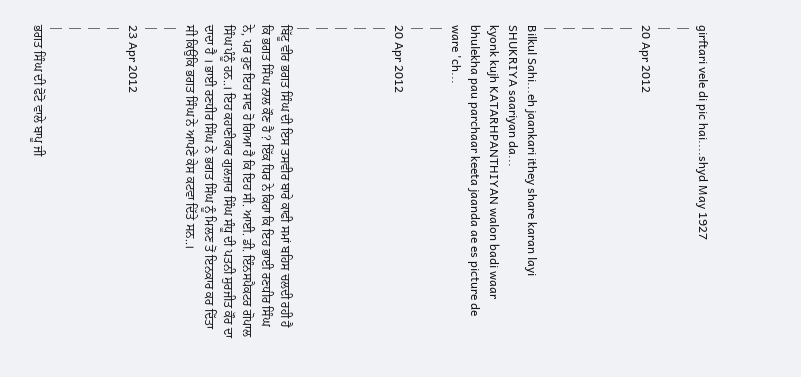girftari vele di pic hai....shyd May 1927
|
|
20 Apr 2012
|
|
|
|
|
Bilkul Sahi...eh jaankari ithey share karan layi SHUKRIYA saariyan da...
kyonk kujh KATARHPANTHIYAN walon badi waar bhulekha pau parchaar keeta jaanda ae es picture de ware 'ch...
|
|
20 Apr 2012
|
|
|
|
|
ਬਿੱਟੂ ਵੀਰ ਭਗਤ ਸਿੰਘ ਦੀ ਇਸ ਤਸਵੀਰ ਬਾਰੇ ਕਾਫੀ ਸਮਾਂ ਬਹਿਸ ਚਲਦੀ ਰਹੀ ਹੈ ਕਿ ਭਗਤ ਸਿੰਘ ਨਾਲ ਕੌਣ ਹੈ ? ਇੱਕ ਧਿਰ ਨੇ ਕਿਹਾ ਕਿ ਇਹ ਭਾਈ ਰਣਧੀਰ ਸਿੰਘ ਨੇ, ਪਰ ਹੁਣ ਇਹ ਸਾਫ ਹੋ ਗਿਆ ਹੈ ਕਿ ਇਹ ਸੀ. ਆਈ. ਡੀ. ਇੰਨਸਪੈਕਟਰ ਗੋਪਾਲ ਸਿੰਘ ਪੰਨੂੰ ਹਨ..। ਇਹ ਕਹਾਣੀਕਾਰ ਗੁਲਜ਼ਾਰ ਸਿੰਘ ਸੰਧੂ ਦੀ ਪਤਨੀ ਸੁਰਜੀਤ ਕੌਰ ਦਾ ਦਾਦਾ ਹੈ । ਭਾਈ ਰਣਧੀਰ ਸਿੰਘ ਨੇ ਭਗਤ ਸਿੰਘ ਨੂੰ ਮਿਲਣ ਤੋਂ ਇਨਕਾਰ ਕਰ ਦਿੱਤਾ ਸੀ ਕਿਉਂਕਿ ਭਗਤ ਸਿੰਘ ਨੇ ਆਪਣੇ ਕੇਸ ਕਟਵਾ ਦਿੱਤੇ ਸਨ..।
|
|
23 Apr 2012
|
|
|
|
ਭਗਤ ਸਿੰਘ ਦੀ ਫੋਟੋ ਵਾਲੇ ਬਾਪੂ ਜੀ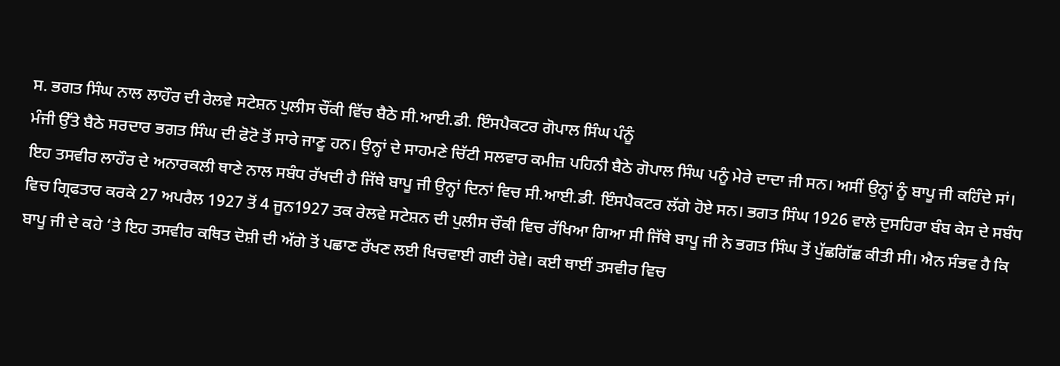ਸ. ਭਗਤ ਸਿੰਘ ਨਾਲ ਲਾਹੌਰ ਦੀ ਰੇਲਵੇ ਸਟੇਸ਼ਨ ਪੁਲੀਸ ਚੌਂਕੀ ਵਿੱਚ ਬੈਠੇ ਸੀ.ਆਈ.ਡੀ. ਇੰਸਪੈਕਟਰ ਗੋਪਾਲ ਸਿੰਘ ਪੰਨੂੰ
ਮੰਜੀ ਉੱਤੇ ਬੈਠੇ ਸਰਦਾਰ ਭਗਤ ਸਿੰਘ ਦੀ ਫੋਟੋ ਤੋਂ ਸਾਰੇ ਜਾਣੂ ਹਨ। ਉਨ੍ਹਾਂ ਦੇ ਸਾਹਮਣੇ ਚਿੱਟੀ ਸਲਵਾਰ ਕਮੀਜ਼ ਪਹਿਨੀ ਬੈਠੇ ਗੋਪਾਲ ਸਿੰਘ ਪਨੂੰ ਮੇਰੇ ਦਾਦਾ ਜੀ ਸਨ। ਅਸੀਂ ਉਨ੍ਹਾਂ ਨੂੰ ਬਾਪੂ ਜੀ ਕਹਿੰਦੇ ਸਾਂ। ਇਹ ਤਸਵੀਰ ਲਾਹੌਰ ਦੇ ਅਨਾਰਕਲੀ ਥਾਣੇ ਨਾਲ ਸਬੰਧ ਰੱਖਦੀ ਹੈ ਜਿੱਥੇ ਬਾਪੂ ਜੀ ਉਨ੍ਹਾਂ ਦਿਨਾਂ ਵਿਚ ਸੀ.ਆਈ.ਡੀ. ਇੰਸਪੈਕਟਰ ਲੱਗੇ ਹੋਏ ਸਨ। ਭਗਤ ਸਿੰਘ 1926 ਵਾਲੇ ਦੁਸਹਿਰਾ ਬੰਬ ਕੇਸ ਦੇ ਸਬੰਧ ਵਿਚ ਗ੍ਰਿਫਤਾਰ ਕਰਕੇ 27 ਅਪਰੈਲ 1927 ਤੋਂ 4 ਜੂਨ1927 ਤਕ ਰੇਲਵੇ ਸਟੇਸ਼ਨ ਦੀ ਪੁਲੀਸ ਚੌਕੀ ਵਿਚ ਰੱਖਿਆ ਗਿਆ ਸੀ ਜਿੱਥੇ ਬਾਪੂ ਜੀ ਨੇ ਭਗਤ ਸਿੰਘ ਤੋਂ ਪੁੱਛਗਿੱਛ ਕੀਤੀ ਸੀ। ਐਨ ਸੰਭਵ ਹੈ ਕਿ ਬਾਪੂ ਜੀ ਦੇ ਕਹੇ ‘ਤੇ ਇਹ ਤਸਵੀਰ ਕਥਿਤ ਦੋਸ਼ੀ ਦੀ ਅੱਗੇ ਤੋਂ ਪਛਾਣ ਰੱਖਣ ਲਈ ਖਿਚਵਾਈ ਗਈ ਹੋਵੇ। ਕਈ ਥਾਈਂ ਤਸਵੀਰ ਵਿਚ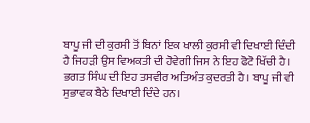ਬਾਪੂ ਜੀ ਦੀ ਕੁਰਸੀ ਤੋਂ ਬਿਨਾਂ ਇਕ ਖਾਲੀ ਕੁਰਸੀ ਵੀ ਦਿਖਾਈ ਦਿੰਦੀ ਹੈ ਜਿਹੜੀ ਉਸ ਵਿਅਕਤੀ ਦੀ ਹੋਵੇਗੀ ਜਿਸ ਨੇ ਇਹ ਫੋਟੋ ਖਿੱਚੀ ਹੈ। ਭਗਤ ਸਿੰਘ ਦੀ ਇਹ ਤਸਵੀਰ ਅਤਿਅੰਤ ਕੁਦਰਤੀ ਹੈ। ਬਾਪੂ ਜੀ ਵੀ ਸੁਭਾਵਕ ਬੈਠੇ ਦਿਖਾਈ ਦਿੰਦੇ ਹਨ।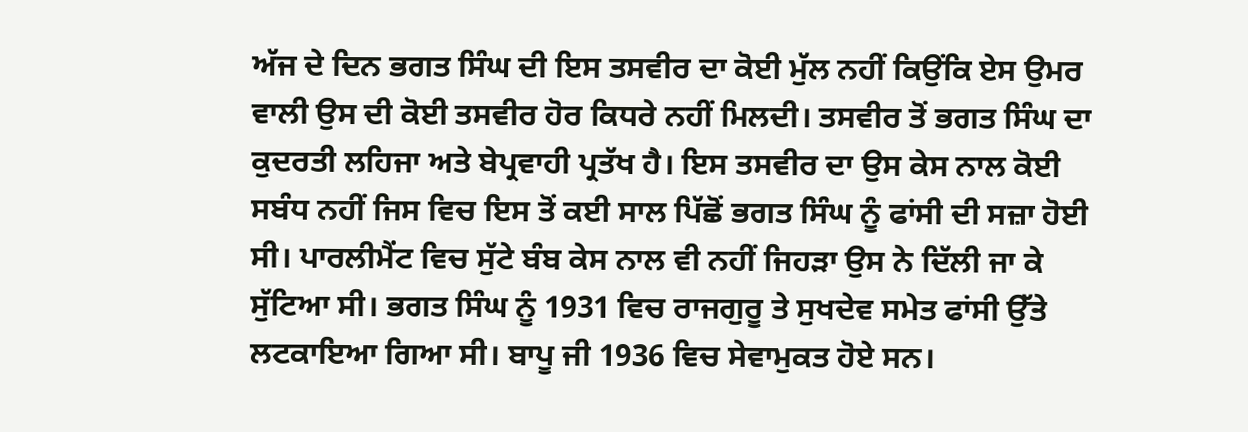ਅੱਜ ਦੇ ਦਿਨ ਭਗਤ ਸਿੰਘ ਦੀ ਇਸ ਤਸਵੀਰ ਦਾ ਕੋਈ ਮੁੱਲ ਨਹੀਂ ਕਿਉਂਕਿ ਏਸ ਉਮਰ ਵਾਲੀ ਉਸ ਦੀ ਕੋਈ ਤਸਵੀਰ ਹੋਰ ਕਿਧਰੇ ਨਹੀਂ ਮਿਲਦੀ। ਤਸਵੀਰ ਤੋਂ ਭਗਤ ਸਿੰਘ ਦਾ ਕੁਦਰਤੀ ਲਹਿਜਾ ਅਤੇ ਬੇਪ੍ਰਵਾਹੀ ਪ੍ਰਤੱਖ ਹੈ। ਇਸ ਤਸਵੀਰ ਦਾ ਉਸ ਕੇਸ ਨਾਲ ਕੋਈ ਸਬੰਧ ਨਹੀਂ ਜਿਸ ਵਿਚ ਇਸ ਤੋਂ ਕਈ ਸਾਲ ਪਿੱਛੋਂ ਭਗਤ ਸਿੰਘ ਨੂੰ ਫਾਂਸੀ ਦੀ ਸਜ਼ਾ ਹੋਈ ਸੀ। ਪਾਰਲੀਮੈਂਟ ਵਿਚ ਸੁੱਟੇ ਬੰਬ ਕੇਸ ਨਾਲ ਵੀ ਨਹੀਂ ਜਿਹੜਾ ਉਸ ਨੇ ਦਿੱਲੀ ਜਾ ਕੇ ਸੁੱਟਿਆ ਸੀ। ਭਗਤ ਸਿੰਘ ਨੂੰ 1931 ਵਿਚ ਰਾਜਗੁਰੂ ਤੇ ਸੁਖਦੇਵ ਸਮੇਤ ਫਾਂਸੀ ਉੱਤੇ ਲਟਕਾਇਆ ਗਿਆ ਸੀ। ਬਾਪੂ ਜੀ 1936 ਵਿਚ ਸੇਵਾਮੁਕਤ ਹੋਏ ਸਨ।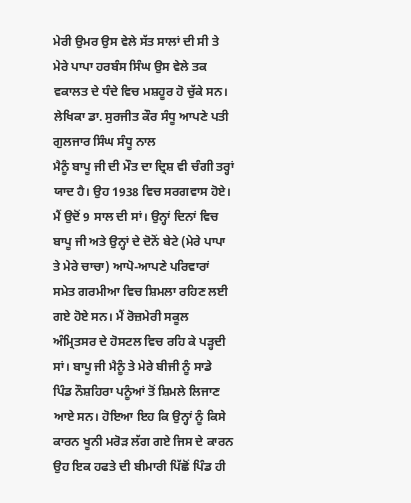ਮੇਰੀ ਉਮਰ ਉਸ ਵੇਲੇ ਸੱਤ ਸਾਲਾਂ ਦੀ ਸੀ ਤੇ ਮੇਰੇ ਪਾਪਾ ਹਰਬੰਸ ਸਿੰਘ ਉਸ ਵੇਲੇ ਤਕ ਵਕਾਲਤ ਦੇ ਧੰਦੇ ਵਿਚ ਮਸ਼ਹੂਰ ਹੋ ਚੁੱਕੇ ਸਨ।
ਲੇਖਿਕਾ ਡਾ. ਸੁਰਜੀਤ ਕੌਰ ਸੰਧੂ ਆਪਣੇ ਪਤੀ ਗੁਲਜਾਰ ਸਿੰਘ ਸੰਧੂ ਨਾਲ
ਮੈਨੂੰ ਬਾਪੂ ਜੀ ਦੀ ਮੌਤ ਦਾ ਦ੍ਰਿਸ਼ ਵੀ ਚੰਗੀ ਤਰ੍ਹਾਂ ਯਾਦ ਹੈ। ਉਹ 1938 ਵਿਚ ਸਰਗਵਾਸ ਹੋਏ। ਮੈਂ ਉਦੋਂ 9 ਸਾਲ ਦੀ ਸਾਂ। ਉਨ੍ਹਾਂ ਦਿਨਾਂ ਵਿਚ ਬਾਪੂ ਜੀ ਅਤੇ ਉਨ੍ਹਾਂ ਦੇ ਦੋਨੋਂ ਬੇਟੇ (ਮੇਰੇ ਪਾਪਾ ਤੇ ਮੇਰੇ ਚਾਚਾ) ਆਪੋ-ਆਪਣੇ ਪਰਿਵਾਰਾਂ ਸਮੇਤ ਗਰਮੀਆ ਵਿਚ ਸ਼ਿਮਲਾ ਰਹਿਣ ਲਈ ਗਏ ਹੋਏ ਸਨ। ਮੈਂ ਰੋਜ਼ਮੇਰੀ ਸਕੂਲ ਅੰਮ੍ਰਿਤਸਰ ਦੇ ਹੋਸਟਲ ਵਿਚ ਰਹਿ ਕੇ ਪੜ੍ਹਦੀ ਸਾਂ। ਬਾਪੂ ਜੀ ਮੈਨੂੰ ਤੇ ਮੇਰੇ ਬੀਜੀ ਨੂੰ ਸਾਡੇ ਪਿੰਡ ਨੌਸ਼ਹਿਰਾ ਪਨੂੰਆਂ ਤੋਂ ਸ਼ਿਮਲੇ ਲਿਜਾਣ ਆਏ ਸਨ। ਹੋਇਆ ਇਹ ਕਿ ਉਨ੍ਹਾਂ ਨੂੰ ਕਿਸੇ ਕਾਰਨ ਖੂਨੀ ਮਰੋੜ ਲੱਗ ਗਏ ਜਿਸ ਦੇ ਕਾਰਨ ਉਹ ਇਕ ਹਫਤੇ ਦੀ ਬੀਮਾਰੀ ਪਿੱਛੋਂ ਪਿੰਡ ਹੀ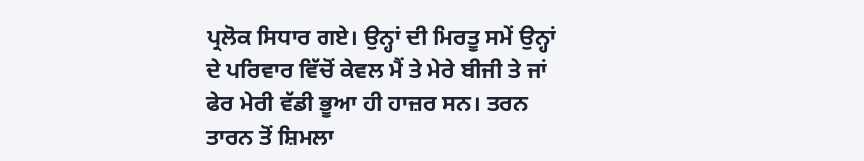ਪ੍ਰਲੋਕ ਸਿਧਾਰ ਗਏ। ਉਨ੍ਹਾਂ ਦੀ ਮਿਰਤੂ ਸਮੇਂ ਉਨ੍ਹਾਂ ਦੇ ਪਰਿਵਾਰ ਵਿੱਚੋਂ ਕੇਵਲ ਮੈਂ ਤੇ ਮੇਰੇ ਬੀਜੀ ਤੇ ਜਾਂ ਫੇਰ ਮੇਰੀ ਵੱਡੀ ਭੂਆ ਹੀ ਹਾਜ਼ਰ ਸਨ। ਤਰਨ ਤਾਰਨ ਤੋਂ ਸ਼ਿਮਲਾ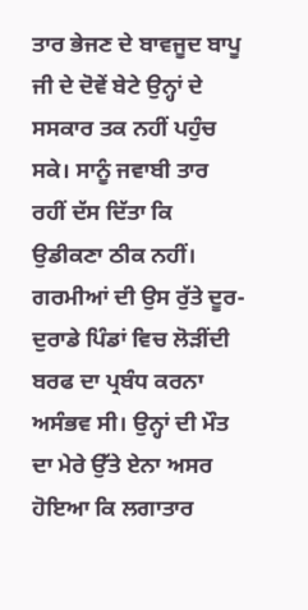ਤਾਰ ਭੇਜਣ ਦੇ ਬਾਵਜੂਦ ਬਾਪੂ ਜੀ ਦੇ ਦੋਵੇਂ ਬੇਟੇ ਉਨ੍ਹਾਂ ਦੇ ਸਸਕਾਰ ਤਕ ਨਹੀਂ ਪਹੁੰਚ ਸਕੇ। ਸਾਨੂੰ ਜਵਾਬੀ ਤਾਰ ਰਹੀਂ ਦੱਸ ਦਿੱਤਾ ਕਿ ਉਡੀਕਣਾ ਠੀਕ ਨਹੀਂ। ਗਰਮੀਆਂ ਦੀ ਉਸ ਰੁੱਤੇ ਦੂਰ-ਦੁਰਾਡੇ ਪਿੰਡਾਂ ਵਿਚ ਲੋੜੀਂਦੀ ਬਰਫ ਦਾ ਪ੍ਰਬੰਧ ਕਰਨਾ ਅਸੰਭਵ ਸੀ। ਉਨ੍ਹਾਂ ਦੀ ਮੌਤ ਦਾ ਮੇਰੇ ਉੱਤੇ ਏਨਾ ਅਸਰ ਹੋਇਆ ਕਿ ਲਗਾਤਾਰ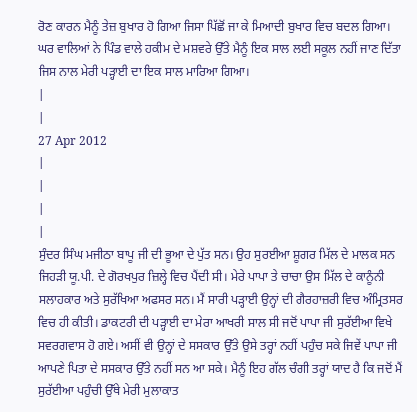ਰੋਣ ਕਾਰਨ ਮੈਨੂੰ ਤੇਜ਼ ਬੁਖਾਰ ਹੋ ਗਿਆ ਜਿਸਾ ਪਿੱਛੋਂ ਜਾ ਕੇ ਮਿਆਦੀ ਬੁਖਾਰ ਵਿਚ ਬਦਲ ਗਿਆ। ਘਰ ਵਾਲਿਆਂ ਨੇ ਪਿੰਡ ਵਾਲੇ ਹਕੀਮ ਦੇ ਮਸ਼ਵਰੇ ਉੱਤੇ ਮੈਨੂੰ ਇਕ ਸਾਲ ਲਈ ਸਕੂਲ ਨਹੀਂ ਜਾਣ ਦਿੱਤਾ ਜਿਸ ਨਾਲ ਮੇਰੀ ਪੜ੍ਹਾਈ ਦਾ ਇਕ ਸਾਲ ਮਾਰਿਆ ਗਿਆ।
|
|
27 Apr 2012
|
|
|
|
ਸੁੰਦਰ ਸਿੰਘ ਮਜੀਠਾ ਬਾਪੂ ਜੀ ਦੀ ਭੂਆ ਦੇ ਪੁੱਤ ਸਨ। ਉਹ ਸੁਰਈਆ ਸ਼ੂਗਰ ਮਿੱਲ ਦੇ ਮਾਲਕ ਸਨ ਜਿਹੜੀ ਯੂ.ਪੀ. ਦੇ ਗੋਰਖਪੁਰ ਜ਼ਿਲ੍ਹੇ ਵਿਚ ਪੈਂਦੀ ਸੀ। ਮੇਰੇ ਪਾਪਾ ਤੇ ਚਾਚਾ ਉਸ ਮਿੱਲ ਦੇ ਕਾਨੂੰਨੀ ਸਲਾਹਕਾਰ ਅਤੇ ਸੁਰੱਖਿਆ ਅਫਸਰ ਸਨ। ਮੈਂ ਸਾਰੀ ਪੜ੍ਹਾਈ ਉਨ੍ਹਾਂ ਦੀ ਗੈਰਹਾਜ਼ਰੀ ਵਿਚ ਅੰਮ੍ਰਿਤਸਰ ਵਿਚ ਹੀ ਕੀਤੀ। ਡਾਕਟਰੀ ਦੀ ਪੜ੍ਹਾਈ ਦਾ ਮੇਰਾ ਆਖਰੀ ਸਾਲ ਸੀ ਜਦੋਂ ਪਾਪਾ ਜੀ ਸੁਰੱਈਆ ਵਿਖੇ ਸਵਰਗਵਾਸ ਹੋ ਗਏ। ਅਸੀਂ ਵੀ ਉਨ੍ਹਾਂ ਦੇ ਸਸਕਾਰ ਉੱਤੇ ਉਸੇ ਤਰ੍ਹਾਂ ਨਹੀਂ ਪਹੁੰਚ ਸਕੇ ਜਿਵੇਂ ਪਾਪਾ ਜੀ ਆਪਣੇ ਪਿਤਾ ਦੇ ਸਸਕਾਰ ਉੱਤੇ ਨਹੀਂ ਸਨ ਆ ਸਕੇ। ਮੈਨੂੰ ਇਹ ਗੱਲ ਚੰਗੀ ਤਰ੍ਹਾਂ ਯਾਦ ਹੈ ਕਿ ਜਦੋਂ ਮੈਂ ਸੁਰੱਈਆ ਪਹੁੰਚੀ ਉੱਥੇ ਮੇਰੀ ਮੁਲਾਕਾਤ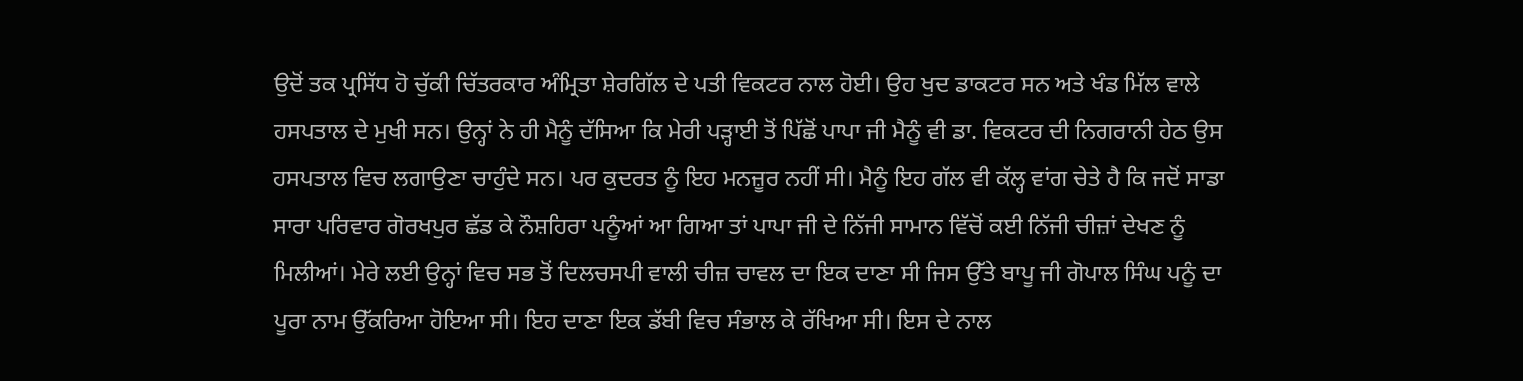ਉਦੋਂ ਤਕ ਪ੍ਰਸਿੱਧ ਹੋ ਚੁੱਕੀ ਚਿੱਤਰਕਾਰ ਅੰਮ੍ਰਿਤਾ ਸ਼ੇਰਗਿੱਲ ਦੇ ਪਤੀ ਵਿਕਟਰ ਨਾਲ ਹੋਈ। ਉਹ ਖੁਦ ਡਾਕਟਰ ਸਨ ਅਤੇ ਖੰਡ ਮਿੱਲ ਵਾਲੇ ਹਸਪਤਾਲ ਦੇ ਮੁਖੀ ਸਨ। ਉਨ੍ਹਾਂ ਨੇ ਹੀ ਮੈਨੂੰ ਦੱਸਿਆ ਕਿ ਮੇਰੀ ਪੜ੍ਹਾਈ ਤੋਂ ਪਿੱਛੋਂ ਪਾਪਾ ਜੀ ਮੈਨੂੰ ਵੀ ਡਾ. ਵਿਕਟਰ ਦੀ ਨਿਗਰਾਨੀ ਹੇਠ ਉਸ ਹਸਪਤਾਲ ਵਿਚ ਲਗਾਉਣਾ ਚਾਹੁੰਦੇ ਸਨ। ਪਰ ਕੁਦਰਤ ਨੂੰ ਇਹ ਮਨਜ਼ੂਰ ਨਹੀਂ ਸੀ। ਮੈਨੂੰ ਇਹ ਗੱਲ ਵੀ ਕੱਲ੍ਹ ਵਾਂਗ ਚੇਤੇ ਹੈ ਕਿ ਜਦੋਂ ਸਾਡਾ ਸਾਰਾ ਪਰਿਵਾਰ ਗੋਰਖਪੁਰ ਛੱਡ ਕੇ ਨੌਸ਼ਹਿਰਾ ਪਨੂੰਆਂ ਆ ਗਿਆ ਤਾਂ ਪਾਪਾ ਜੀ ਦੇ ਨਿੱਜੀ ਸਾਮਾਨ ਵਿੱਚੋਂ ਕਈ ਨਿੱਜੀ ਚੀਜ਼ਾਂ ਦੇਖਣ ਨੂੰ ਮਿਲੀਆਂ। ਮੇਰੇ ਲਈ ਉਨ੍ਹਾਂ ਵਿਚ ਸਭ ਤੋਂ ਦਿਲਚਸਪੀ ਵਾਲੀ ਚੀਜ਼ ਚਾਵਲ ਦਾ ਇਕ ਦਾਣਾ ਸੀ ਜਿਸ ਉੱਤੇ ਬਾਪੂ ਜੀ ਗੋਪਾਲ ਸਿੰਘ ਪਨੂੰ ਦਾ ਪੂਰਾ ਨਾਮ ਉੱਕਰਿਆ ਹੋਇਆ ਸੀ। ਇਹ ਦਾਣਾ ਇਕ ਡੱਬੀ ਵਿਚ ਸੰਭਾਲ ਕੇ ਰੱਖਿਆ ਸੀ। ਇਸ ਦੇ ਨਾਲ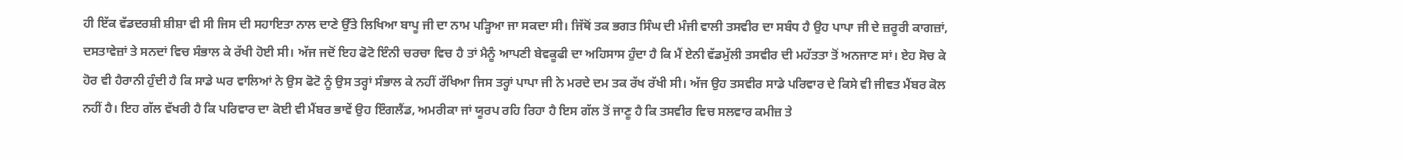ਹੀ ਇੱਕ ਵੱਡਦਰਸ਼ੀ ਸ਼ੀਸ਼ਾ ਵੀ ਸੀ ਜਿਸ ਦੀ ਸਹਾਇਤਾ ਨਾਲ ਦਾਣੇ ਉੱਤੇ ਲਿਖਿਆ ਬਾਪੂ ਜੀ ਦਾ ਨਾਮ ਪੜ੍ਹਿਆ ਜਾ ਸਕਦਾ ਸੀ। ਜਿੱਥੋਂ ਤਕ ਭਗਤ ਸਿੰਘ ਦੀ ਮੰਜੀ ਵਾਲੀ ਤਸਵੀਰ ਦਾ ਸਬੰਧ ਹੈ ਉਹ ਪਾਪਾ ਜੀ ਦੇ ਜ਼ਰੂਰੀ ਕਾਗਜ਼ਾਂ, ਦਸਤਾਵੇਜ਼ਾਂ ਤੇ ਸਨਦਾਂ ਵਿਚ ਸੰਭਾਲ ਕੇ ਰੱਖੀ ਹੋਈ ਸੀ। ਅੱਜ ਜਦੋਂ ਇਹ ਫੋਟੋ ਇੰਨੀ ਚਰਚਾ ਵਿਚ ਹੈ ਤਾਂ ਮੈਨੂੰ ਆਪਣੀ ਬੇਵਕੂਫੀ ਦਾ ਅਹਿਸਾਸ ਹੁੰਦਾ ਹੈ ਕਿ ਮੈਂ ਏਨੀ ਵੱਡਮੁੱਲੀ ਤਸਵੀਰ ਦੀ ਮਹੱਤਤਾ ਤੋਂ ਅਨਜਾਣ ਸਾਂ। ਏਹ ਸੋਚ ਕੇ ਹੋਰ ਵੀ ਹੈਰਾਨੀ ਹੁੰਦੀ ਹੈ ਕਿ ਸਾਡੇ ਘਰ ਵਾਲਿਆਂ ਨੇ ਉਸ ਫੋਟੋ ਨੂੰ ਉਸ ਤਰ੍ਹਾਂ ਸੰਭਾਲ ਕੇ ਨਹੀਂ ਰੱਖਿਆ ਜਿਸ ਤਰ੍ਹਾਂ ਪਾਪਾ ਜੀ ਨੇ ਮਰਦੇ ਦਮ ਤਕ ਰੱਖ ਰੱਖੀ ਸੀ। ਅੱਜ ਉਹ ਤਸਵੀਰ ਸਾਡੇ ਪਰਿਵਾਰ ਦੇ ਕਿਸੇ ਵੀ ਜੀਵਤ ਮੈਂਬਰ ਕੋਲ ਨਹੀਂ ਹੈ। ਇਹ ਗੱਲ ਵੱਖਰੀ ਹੈ ਕਿ ਪਰਿਵਾਰ ਦਾ ਕੋਈ ਵੀ ਮੈਂਬਰ ਭਾਵੇਂ ਉਹ ਇੰਗਲੈਂਡ, ਅਮਰੀਕਾ ਜਾਂ ਯੂਰਪ ਰਹਿ ਰਿਹਾ ਹੈ ਇਸ ਗੱਲ ਤੋਂ ਜਾਣੂ ਹੈ ਕਿ ਤਸਵੀਰ ਵਿਚ ਸਲਵਾਰ ਕਮੀਜ਼ ਤੇ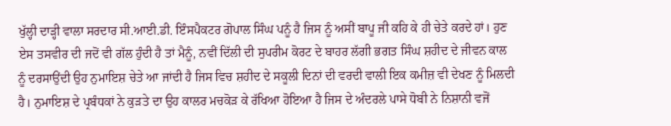ਖੁੱਲ੍ਹੀ ਦਾੜ੍ਹੀ ਵਾਲਾ ਸਰਦਾਰ ਸੀ.ਆਈ.ਡੀ. ਇੰਸਪੈਕਟਰ ਗੋਪਾਲ ਸਿੰਘ ਪਨੂੰ ਹੈ ਜਿਸ ਨੂੰ ਅਸੀਂ ਬਾਪੂ ਜੀ ਕਹਿ ਕੇ ਹੀ ਚੇਤੇ ਕਰਦੇ ਹਾਂ। ਹੁਣ ਏਸ ਤਸਵੀਰ ਦੀ ਜਦੋਂ ਵੀ ਗੱਲ ਹੁੰਦੀ ਹੈ ਤਾਂ ਮੈਨੂੰ, ਨਵੀਂ ਦਿੱਲੀ ਦੀ ਸੁਪਰੀਮ ਕੋਰਟ ਦੇ ਬਾਹਰ ਲੱਗੀ ਭਗਤ ਸਿੰਘ ਸ਼ਹੀਦ ਦੇ ਜੀਵਨ ਕਾਲ ਨੂੰ ਦਰਸਾਉਂਦੀ ਉਹ ਨੁਮਾਇਸ਼ ਚੇਤੇ ਆ ਜਾਂਦੀ ਹੈ ਜਿਸ ਵਿਚ ਸ਼ਹੀਦ ਦੇ ਸਕੂਲੀ ਦਿਨਾਂ ਦੀ ਵਰਦੀ ਵਾਲੀ ਇਕ ਕਮੀਜ਼ ਵੀ ਦੇਖਣ ਨੂੰ ਮਿਲਦੀ ਹੈ। ਨੁਮਾਇਸ਼ ਦੇ ਪ੍ਰਬੰਧਕਾਂ ਨੇ ਕੁੜਤੇ ਦਾ ਉਹ ਕਾਲਰ ਮਚਕੋੜ ਕੇ ਰੱਖਿਆ ਹੋਇਆ ਹੈ ਜਿਸ ਦੇ ਅੰਦਰਲੇ ਪਾਸੇ ਧੋਬੀ ਨੇ ਨਿਸ਼ਾਨੀ ਵਜੋਂ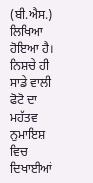(ਬੀ.ਐਸ.) ਲਿਖਿਆ ਹੋਇਆ ਹੈ। ਨਿਸ਼ਚੇ ਹੀ ਸਾਡੇ ਵਾਲੀ ਫੋਟੋ ਦਾ ਮਹੱਤਵ ਨੁਮਾਇਸ਼ ਵਿਚ ਦਿਖਾਈਆਂ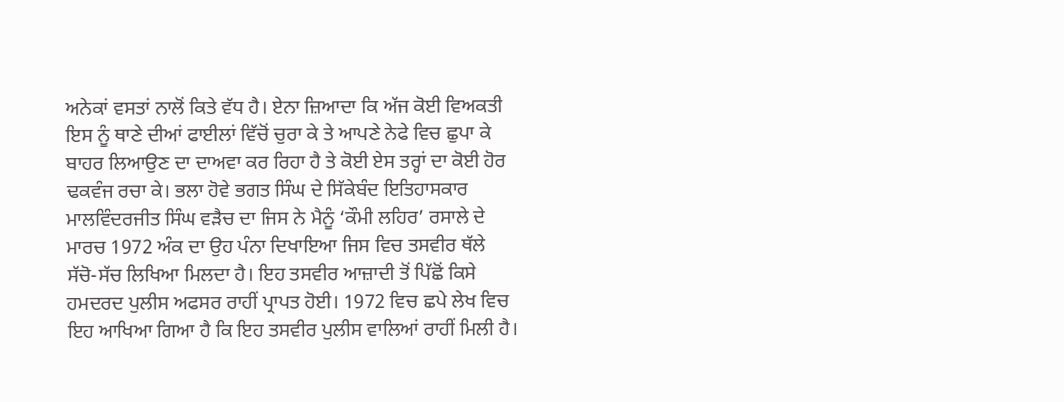ਅਨੇਕਾਂ ਵਸਤਾਂ ਨਾਲੋਂ ਕਿਤੇ ਵੱਧ ਹੈ। ਏਨਾ ਜ਼ਿਆਦਾ ਕਿ ਅੱਜ ਕੋਈ ਵਿਅਕਤੀ ਇਸ ਨੂੰ ਥਾਣੇ ਦੀਆਂ ਫਾਈਲਾਂ ਵਿੱਚੋਂ ਚੁਰਾ ਕੇ ਤੇ ਆਪਣੇ ਨੇਫੇ ਵਿਚ ਛੁਪਾ ਕੇ ਬਾਹਰ ਲਿਆਉਣ ਦਾ ਦਾਅਵਾ ਕਰ ਰਿਹਾ ਹੈ ਤੇ ਕੋਈ ਏਸ ਤਰ੍ਹਾਂ ਦਾ ਕੋਈ ਹੋਰ ਢਕਵੰਜ ਰਚਾ ਕੇ। ਭਲਾ ਹੋਵੇ ਭਗਤ ਸਿੰਘ ਦੇ ਸਿੱਕੇਬੰਦ ਇਤਿਹਾਸਕਾਰ ਮਾਲਵਿੰਦਰਜੀਤ ਸਿੰਘ ਵੜੈਚ ਦਾ ਜਿਸ ਨੇ ਮੈਨੂੰ ‘ਕੌਮੀ ਲਹਿਰ’ ਰਸਾਲੇ ਦੇ ਮਾਰਚ 1972 ਅੰਕ ਦਾ ਉਹ ਪੰਨਾ ਦਿਖਾਇਆ ਜਿਸ ਵਿਚ ਤਸਵੀਰ ਥੱਲੇ ਸੱਚੋ-ਸੱਚ ਲਿਖਿਆ ਮਿਲਦਾ ਹੈ। ਇਹ ਤਸਵੀਰ ਆਜ਼ਾਦੀ ਤੋਂ ਪਿੱਛੋਂ ਕਿਸੇ ਹਮਦਰਦ ਪੁਲੀਸ ਅਫਸਰ ਰਾਹੀਂ ਪ੍ਰਾਪਤ ਹੋਈ। 1972 ਵਿਚ ਛਪੇ ਲੇਖ ਵਿਚ ਇਹ ਆਖਿਆ ਗਿਆ ਹੈ ਕਿ ਇਹ ਤਸਵੀਰ ਪੁਲੀਸ ਵਾਲਿਆਂ ਰਾਹੀਂ ਮਿਲੀ ਹੈ।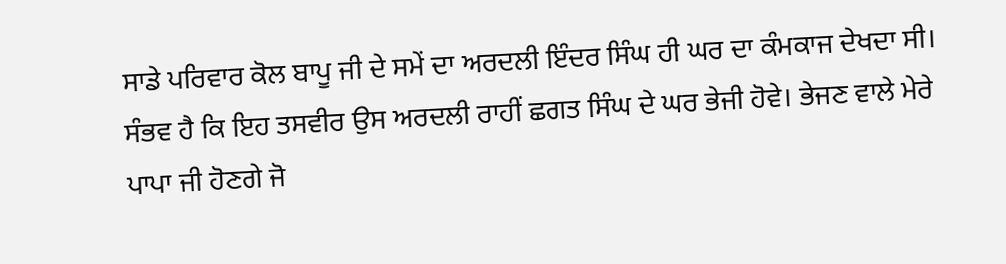ਸਾਡੇ ਪਰਿਵਾਰ ਕੋਲ ਬਾਪੂ ਜੀ ਦੇ ਸਮੇਂ ਦਾ ਅਰਦਲੀ ਇੰਦਰ ਸਿੰਘ ਹੀ ਘਰ ਦਾ ਕੰਮਕਾਜ ਦੇਖਦਾ ਸੀ। ਸੰਭਵ ਹੈ ਕਿ ਇਹ ਤਸਵੀਰ ਉਸ ਅਰਦਲੀ ਰਾਹੀਂ ਛਗਤ ਸਿੰਘ ਦੇ ਘਰ ਭੇਜੀ ਹੋਵੇ। ਭੇਜਣ ਵਾਲੇ ਮੇਰੇ ਪਾਪਾ ਜੀ ਹੋਣਗੇ ਜੋ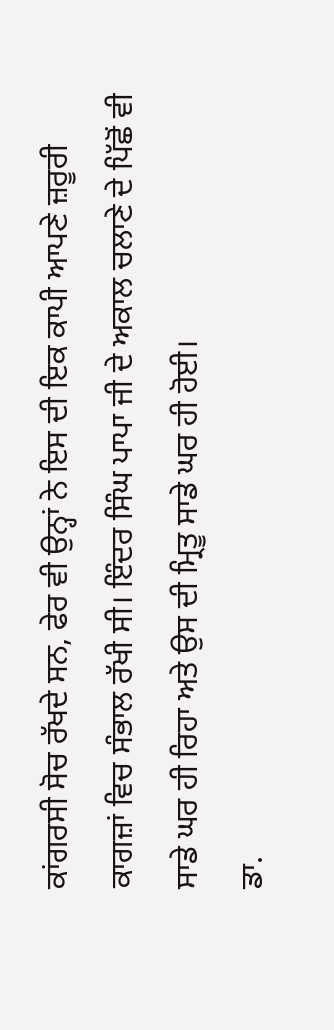ਕਾਂਗਰਸੀ ਸੋਚ ਰੱਖਦੇ ਸਨ, ਫੇਰ ਵੀ ਉਨ੍ਹਾਂ ਨੇ ਇਸ ਦੀ ਇਕ ਕਾਪੀ ਆਪਣੇ ਜ਼ਰੂਰੀ ਕਾਗਜ਼ਾਂ ਵਿਚ ਸੰਭਾਲ ਰੱਖੀ ਸੀ। ਇੰਦਰ ਸਿੰਘ ਪਾਪਾ ਜੀ ਦੇ ਅਕਾਲ ਚਲਾਣੇ ਦੇ ਪਿੱਛੋਂ ਵੀ ਸਾਡੇ ਘਰ ਹੀ ਰਿਹਾ ਅਤੇ ਉਸ ਦੀ ਮ੍ਰਿਤੂ ਸਾਡੇ ਘਰ ਹੀ ਹੋਈ।
ਡਾ.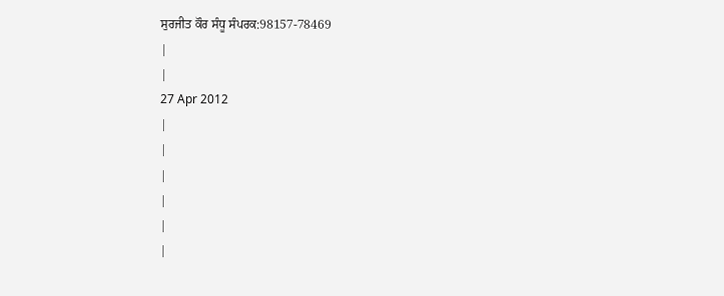ਸੁਰਜੀਤ ਕੌਰ ਸੰਧੂ ਸੰਪਰਕ:98157-78469
|
|
27 Apr 2012
|
|
|
|
|
|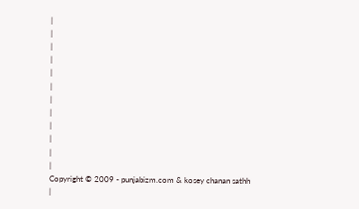|
|
|
|
|
|
|
|
|
|
|
|
Copyright © 2009 - punjabizm.com & kosey chanan sathh
|